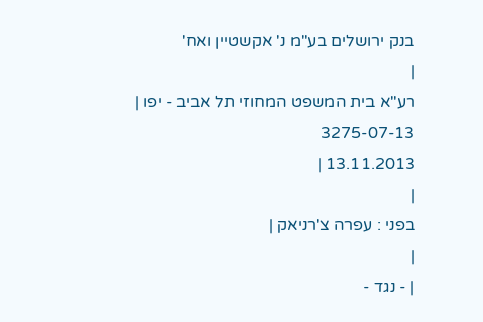בנק ירושלים בע"מ נ' אקשטיין ואח'
|
רע"א בית המשפט המחוזי תל אביב - יפו |
3275-07-13
13.11.2013 |
|
בפני : עפרה צ'רניאק |
|
| - נגד -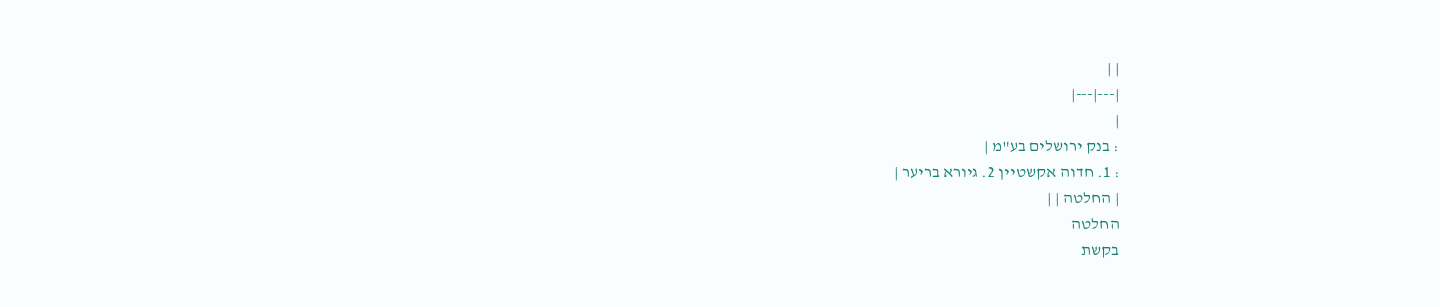| |
|---|---|
|
: בנק ירושלים בע"מ |
: 1. חדוה אקשטיין 2. גיורא בריער |
| החלטה | |
החלטה
בקשת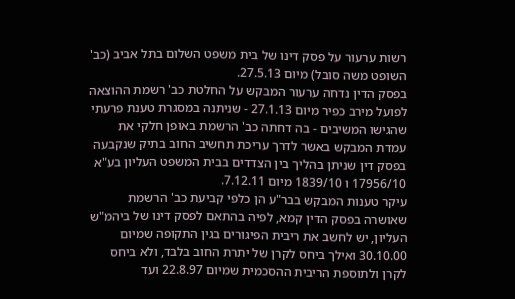רשות ערעור על פסק דינו של בית משפט השלום בתל אביב (כב' השופט משה סובל) מיום 27.5.13.
בפסק הדין נדחה ערעור המבקש על החלטת כב' רשמת ההוצאה לפועל מירב כפיר מיום 27.1.13 - שניתנה במסגרת טענת פרעתי שהגישו המשיבים - בה דחתה כב' הרשמת באופן חלקי את עמדת המבקש באשר לדרך עריכת תחשיב החוב בתיק שנקבעה בפסק דין שניתן בהליך בין הצדדים בבית המשפט העליון בע"א 17956/10 ו 1839/10 מיום 7.12.11.
עיקר טענות המבקש בבר"ע הן כלפי קביעת כב' הרשמת שאושרה בפסק הדין קמא, לפיה בהתאם לפסק דינו של ביהמ"ש העליון, יש לחשב את ריבית הפיגורים בגין התקופה שמיום 30.10.00 ואילך ביחס לקרן של יתרת החוב בלבד, ולא ביחס לקרן ולתוספת הריבית ההסכמית שמיום 22.8.97 ועד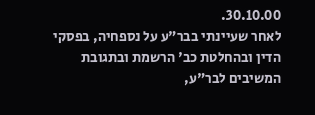30.10.00.
לאחר שעיינתי בבר"ע על נספחיה, בפסקי הדין ובהחלטת כב' הרשמת ובתגובת המשיבים לבר"ע,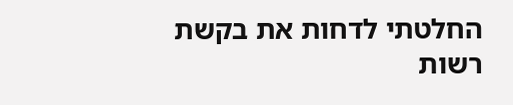החלטתי לדחות את בקשת רשות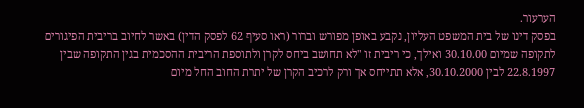הערעור.
בפסק דינו של בית המשפט העליון, נקבע באופן מפורש וברור (ראו סעיף 62 לפסק הדין) באשר לחיוב בריבית הפיגורים לתקופה שמיום 30.10.00 ואילך, כי ריבית זו "לא תחושב ביחס לקרן ולתוספת הריבית ההסכמית בגין התקופה שבין 22.8.1997 לבין 30.10.2000, אלא תתייחס אך ורק לרכיב הקרן של יתרת החוב החל מיום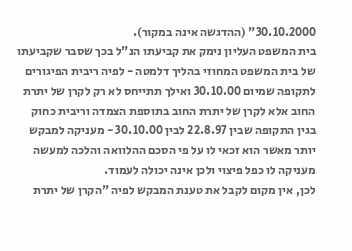30.10.2000" (ההדגשה אינה במקור).
בית המשפט העליון נימק את קביעתו הנ"ל בכך שסבר שקביעתו של בית המשפט המחוזי בהליך דלמטה - לפיה ריבית הפיגורים לתקופה שמיום 30.10.00 ואילך תתייחס לא רק לקרן של יתרת החוב אלא לקרן של יתרת החוב בתוספת הצמדה וריבית כחוק בגין התקופה שבין 22.8.97 לבין 30.10.00 - מעניקה למבקש יותר מאשר הוא זכאי לו על פי הסכם ההלוואה והלכה למעשה מעניקה לו כפל פיצוי ולכן אינה יכולה לעמוד.
לכן, אין מקום לקבל את טענת המבקש לפיה "הקרן של יתרת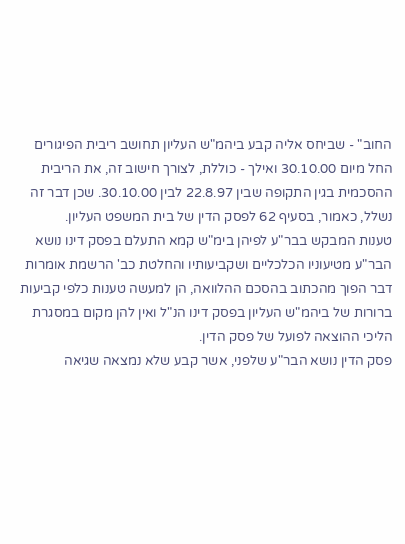החוב" - שביחס אליה קבע ביהמ"ש העליון תחושב ריבית הפיגורים החל מיום 30.10.00 ואילך - כוללת, לצורך חישוב זה, את הריבית ההסכמית בגין התקופה שבין 22.8.97 לבין 30.10.00. שכן דבר זה נשלל, כאמור, בסעיף 62 לפסק הדין של בית המשפט העליון.
טענות המבקש בבר"ע לפיהן בימ"ש קמא התעלם בפסק דינו נושא הבר"ע מטיעוניו הכלכליים ושקביעותיו והחלטת כב' הרשמת אומרות דבר הפוך מהכתוב בהסכם ההלוואה, הן למעשה טענות כלפי קביעות ברורות של ביהמ"ש העליון בפסק דינו הנ"ל ואין להן מקום במסגרת הליכי ההוצאה לפועל של פסק הדין.
פסק הדין נושא הבר"ע שלפני, אשר קבע שלא נמצאה שגיאה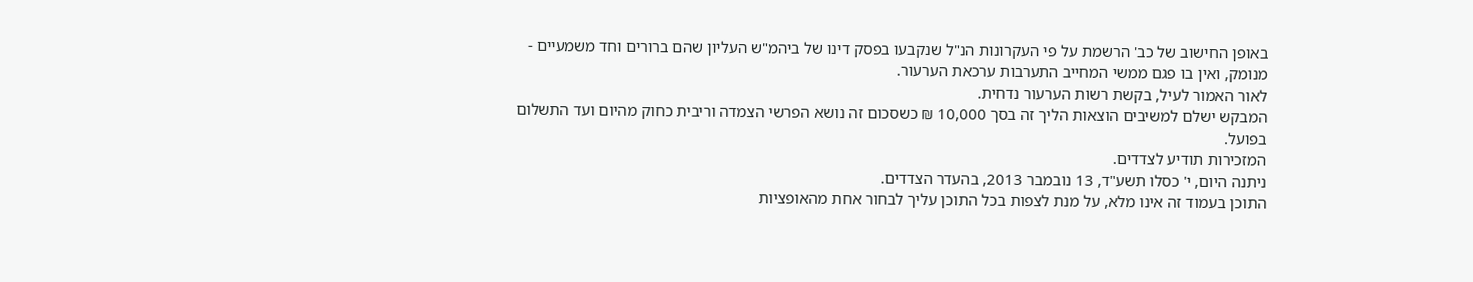באופן החישוב של כב' הרשמת על פי העקרונות הנ"ל שנקבעו בפסק דינו של ביהמ"ש העליון שהם ברורים וחד משמעיים - מנומק, ואין בו פגם ממשי המחייב התערבות ערכאת הערעור.
לאור האמור לעיל, בקשת רשות הערעור נדחית.
המבקש ישלם למשיבים הוצאות הליך זה בסך 10,000 ₪ כשסכום זה נושא הפרשי הצמדה וריבית כחוק מהיום ועד התשלום בפועל.
המזכירות תודיע לצדדים.
ניתנה היום, י' כסלו תשע"ד, 13 נובמבר 2013, בהעדר הצדדים.
התוכן בעמוד זה אינו מלא, על מנת לצפות בכל התוכן עליך לבחור אחת מהאופציות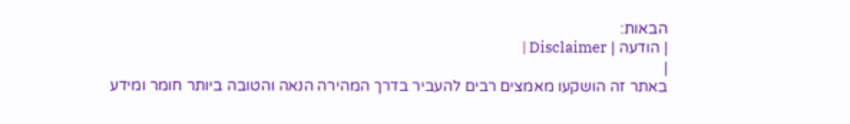הבאות:
| הודעה | Disclaimer |
|
באתר זה הושקעו מאמצים רבים להעביר בדרך המהירה הנאה והטובה ביותר חומר ומידע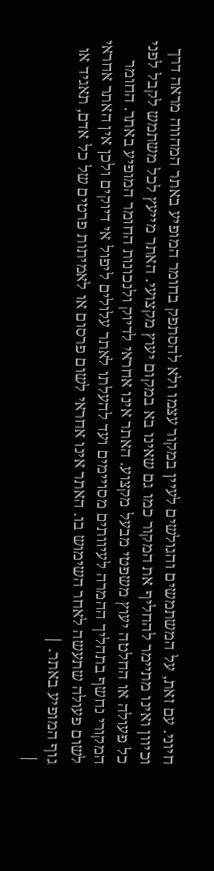חיוני. עם זאת, על המשתמשים והגולשים לעיין במקור עצמו ולא להסתפק בחומר המופיע באתר המהווה מראה דרך וכיוון ואינו מתיימר להחליף את המקור כמו גם שאינו בא במקום יעוץ מקצועי. האתר מייעץ לכל משתמש לקבל לפני כל פעולה או החלטה יעוץ משפטי מבעל מקצוע. האתר אינו אחראי לדיוק ולנכונות החומר המופיע באתר. החומר המקורי נחשף בתהליך ההמרה לעיוותים מסויימים ועד להעלתו לאתר עלולים ליפול אי דיוקים ולכן אין האתר אחראי לשום פעולה שתעשה לאחר השימוש בו. האתר אינו אחראי לשום פרסום או לאמיתות פרטים של כל אדם, תאגיד או גוף המופיע באתר. |
|